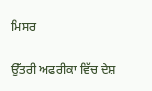ਮਿਸਰ

ਉੱਤਰੀ ਅਫਰੀਕਾ ਵਿੱਚ ਦੇਸ਼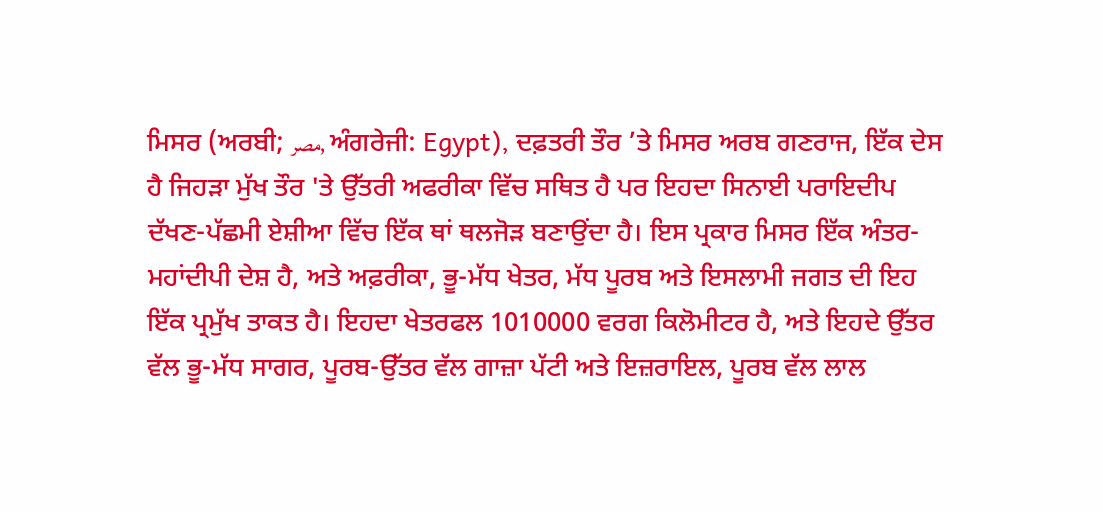ਮਿਸਰ (ਅਰਬੀ; مصر, ਅੰਗਰੇਜੀ: Egypt), ਦਫ਼ਤਰੀ ਤੌਰ ’ਤੇ ਮਿਸਰ ਅਰਬ ਗਣਰਾਜ, ਇੱਕ ਦੇਸ ਹੈ ਜਿਹੜਾ ਮੁੱਖ ਤੌਰ 'ਤੇ ਉੱਤਰੀ ਅਫਰੀਕਾ ਵਿੱਚ ਸਥਿਤ ਹੈ ਪਰ ਇਹਦਾ ਸਿਨਾਈ ਪਰਾਇਦੀਪ ਦੱਖਣ-ਪੱਛਮੀ ਏਸ਼ੀਆ ਵਿੱਚ ਇੱਕ ਥਾਂ ਥਲਜੋੜ ਬਣਾਉਂਦਾ ਹੈ। ਇਸ ਪ੍ਰਕਾਰ ਮਿਸਰ ਇੱਕ ਅੰਤਰ-ਮਹਾਂਦੀਪੀ ਦੇਸ਼ ਹੈ, ਅਤੇ ਅਫ਼ਰੀਕਾ, ਭੂ-ਮੱਧ ਖੇਤਰ, ਮੱਧ ਪੂਰਬ ਅਤੇ ਇਸਲਾਮੀ ਜਗਤ ਦੀ ਇਹ ਇੱਕ ਪ੍ਰਮੁੱਖ ਤਾਕਤ ਹੈ। ਇਹਦਾ ਖੇਤਰਫਲ 1010000 ਵਰਗ ਕਿਲੋਮੀਟਰ ਹੈ, ਅਤੇ ਇਹਦੇ ਉੱਤਰ ਵੱਲ ਭੂ-ਮੱਧ ਸਾਗਰ, ਪੂਰਬ-ਉੱਤਰ ਵੱਲ ਗਾਜ਼ਾ ਪੱਟੀ ਅਤੇ ਇਜ਼ਰਾਇਲ, ਪੂਰਬ ਵੱਲ ਲਾਲ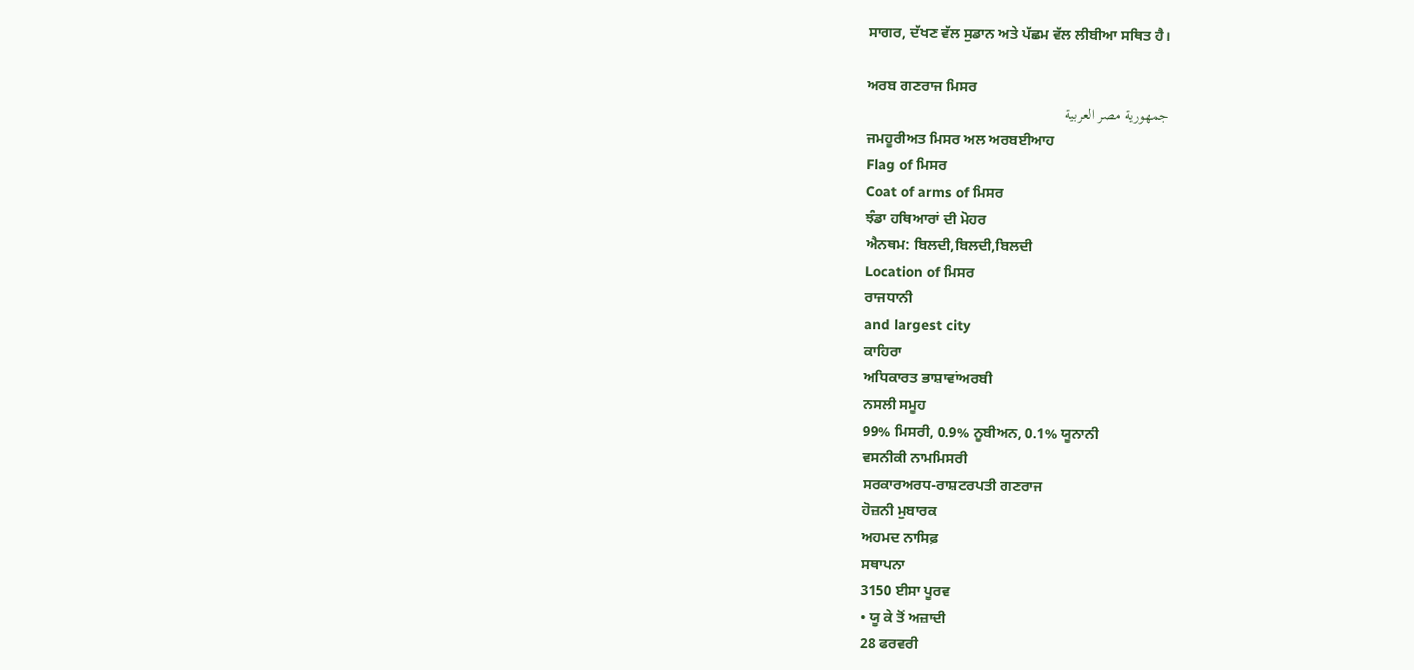ਸਾਗਰ, ਦੱਖਣ ਵੱਲ ਸੁਡਾਨ ਅਤੇ ਪੱਛਮ ਵੱਲ ਲੀਬੀਆ ਸਥਿਤ ਹੈ।

ਅਰਬ ਗਣਰਾਜ ਮਿਸਰ
جمهورية مصر العربية
ਜਮਹੂਰੀਅਤ ਮਿਸਰ ਅਲ ਅਰਬਈਆਹ
Flag of ਮਿਸਰ
Coat of arms of ਮਿਸਰ
ਝੰਡਾ ਹਥਿਆਰਾਂ ਦੀ ਮੋਹਰ
ਐਨਥਮ: ਬਿਲਦੀ,ਬਿਲਦੀ,ਬਿਲਦੀ
Location of ਮਿਸਰ
ਰਾਜਧਾਨੀ
and largest city
ਕਾਹਿਰਾ
ਅਧਿਕਾਰਤ ਭਾਸ਼ਾਵਾਂਅਰਬੀ
ਨਸਲੀ ਸਮੂਹ
99% ਮਿਸਰੀ, 0.9% ਨੂਬੀਅਨ, 0.1% ਯੂਨਾਨੀ
ਵਸਨੀਕੀ ਨਾਮਮਿਸਰੀ
ਸਰਕਾਰਅਰਧ-ਰਾਸ਼ਟਰਪਤੀ ਗਣਰਾਜ
ਹੋਜ਼ਨੀ ਮੁਬਾਰਕ
ਅਹਮਦ ਨਾਸਿਫ਼
ਸਥਾਪਨਾ
3150 ਈਸਾ ਪੂਰਵ
• ਯੂ ਕੇ ਤੋਂ ਅਜ਼ਾਦੀ
28 ਫਰਵਰੀ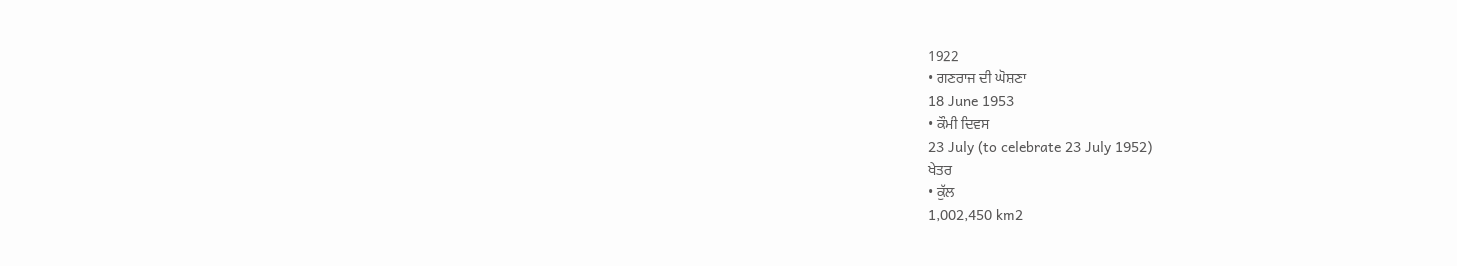1922
• ਗਣਰਾਜ ਦੀ ਘੋਸ਼ਣਾ
18 June 1953
• ਕੌਮੀ ਦਿਵਸ
23 July (to celebrate 23 July 1952)
ਖੇਤਰ
• ਕੁੱਲ
1,002,450 km2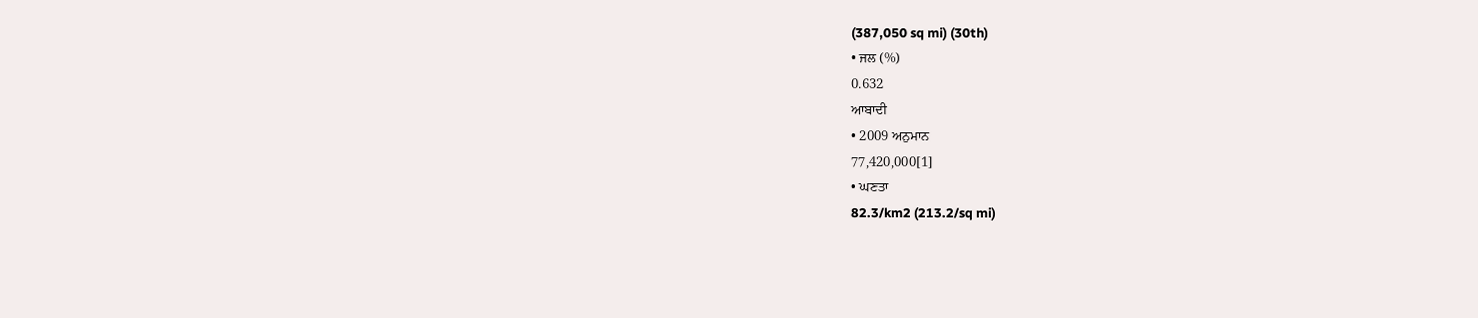(387,050 sq mi) (30th)
• ਜਲ (%)
0.632
ਆਬਾਦੀ
• 2009 ਅਨੁਮਾਨ
77,420,000[1]
• ਘਣਤਾ
82.3/km2 (213.2/sq mi)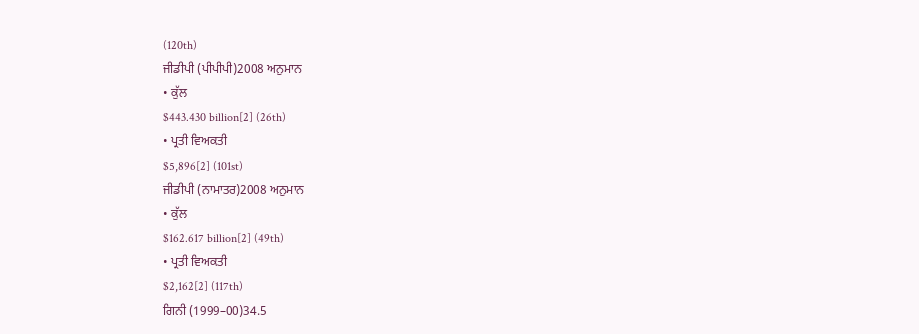(120th)
ਜੀਡੀਪੀ (ਪੀਪੀਪੀ)2008 ਅਨੁਮਾਨ
• ਕੁੱਲ
$443.430 billion[2] (26th)
• ਪ੍ਰਤੀ ਵਿਅਕਤੀ
$5,896[2] (101st)
ਜੀਡੀਪੀ (ਨਾਮਾਤਰ)2008 ਅਨੁਮਾਨ
• ਕੁੱਲ
$162.617 billion[2] (49th)
• ਪ੍ਰਤੀ ਵਿਅਕਤੀ
$2,162[2] (117th)
ਗਿਨੀ (1999–00)34.5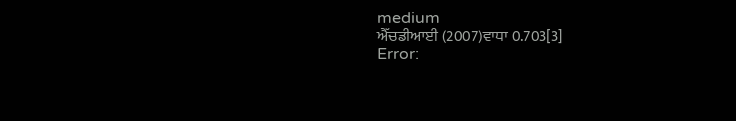medium
ਐੱਚਡੀਆਈ (2007)ਵਾਧਾ 0.703[3]
Error: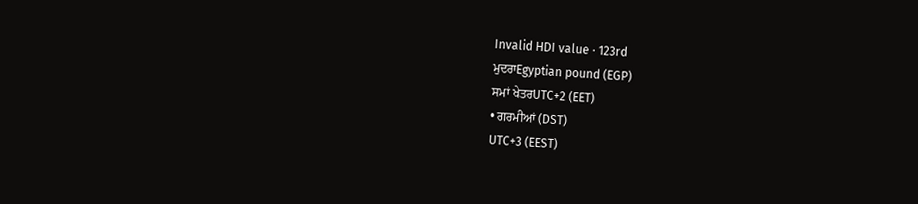Invalid HDI value · 123rd
ਮੁਦਰਾEgyptian pound (EGP)
ਸਮਾਂ ਖੇਤਰUTC+2 (EET)
• ਗਰਮੀਆਂ (DST)
UTC+3 (EEST)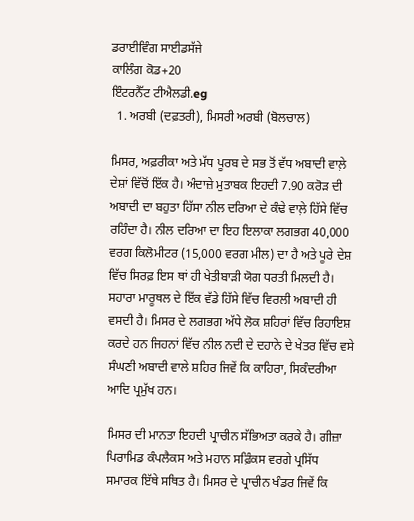ਡਰਾਈਵਿੰਗ ਸਾਈਡਸੱਜੇ
ਕਾਲਿੰਗ ਕੋਡ+20
ਇੰਟਰਨੈੱਟ ਟੀਐਲਡੀ.eg
  1. ਅਰਬੀ (ਦਫ਼ਤਰੀ), ਮਿਸਰੀ ਅਰਬੀ (ਬੋਲਚਾਲ)

ਮਿਸਰ, ਅਫ਼ਰੀਕਾ ਅਤੇ ਮੱਧ ਪੂਰਬ ਦੇ ਸਭ ਤੋਂ ਵੱਧ ਅਬਾਦੀ ਵਾਲ਼ੇ ਦੇਸ਼ਾਂ ਵਿੱਚੋਂ ਇੱਕ ਹੈ। ਅੰਦਾਜ਼ੇ ਮੁਤਾਬਕ ਇਹਦੀ 7.90 ਕਰੋੜ ਦੀ ਅਬਾਦੀ ਦਾ ਬਹੁਤਾ ਹਿੱਸਾ ਨੀਲ ਦਰਿਆ ਦੇ ਕੰਢੇ ਵਾਲ਼ੇ ਹਿੱਸੇ ਵਿੱਚ ਰਹਿੰਦਾ ਹੈ। ਨੀਲ ਦਰਿਆ ਦਾ ਇਹ ਇਲਾਕਾ ਲਗਭਗ 40,000 ਵਰਗ ਕਿਲੋਮੀਟਰ (15,000 ਵਰਗ ਮੀਲ) ਦਾ ਹੈ ਅਤੇ ਪੂਰੇ ਦੇਸ਼ ਵਿੱਚ ਸਿਰਫ਼ ਇਸ ਥਾਂ ਹੀ ਖੇਤੀਬਾੜੀ ਯੋਗ ਧਰਤੀ ਮਿਲਦੀ ਹੈ। ਸਹਾਰਾ ਮਾਰੂਥਲ ਦੇ ਇੱਕ ਵੱਡੇ ਹਿੱਸੇ ਵਿੱਚ ਵਿਰਲੀ ਅਬਾਦੀ ਹੀ ਵਸਦੀ ਹੈ। ਮਿਸਰ ਦੇ ਲਗਭਗ ਅੱਧੇ ਲੋਕ ਸ਼ਹਿਰਾਂ ਵਿੱਚ ਰਿਹਾਇਸ਼ ਕਰਦੇ ਹਨ ਜਿਹਨਾਂ ਵਿੱਚ ਨੀਲ ਨਦੀ ਦੇ ਦਹਾਨੇ ਦੇ ਖੇਤਰ ਵਿੱਚ ਵਸੇ ਸੰਘਣੀ ਅਬਾਦੀ ਵਾਲੇ ਸ਼ਹਿਰ ਜਿਵੇਂ ਕਿ ਕਾਹਿਰਾ, ਸਿਕੰਦਰੀਆ ਆਦਿ ਪ੍ਰਮੁੱਖ ਹਨ।

ਮਿਸਰ ਦੀ ਮਾਨਤਾ ਇਹਦੀ ਪ੍ਰਾਚੀਨ ਸੱਭਿਅਤਾ ਕਰਕੇ ਹੈ। ਗੀਜ਼ਾ ਪਿਰਾਮਿਡ ਕੰਪਲੈਕਸ ਅਤੇ ਮਹਾਨ ਸਫ਼ਿੰਕਸ ਵਰਗੇ ਪ੍ਰਸਿੱਧ ਸਮਾਰਕ ਇੱਥੇ ਸਥਿਤ ਹੈ। ਮਿਸਰ ਦੇ ਪ੍ਰਾਚੀਨ ਖੰਡਰ ਜਿਵੇਂ ਕਿ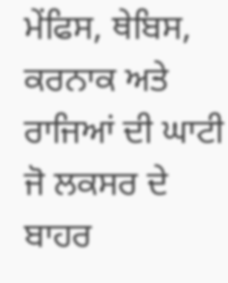ਮੇਂਫਿਸ, ਥੇਬਿਸ, ਕਰਨਾਕ ਅਤੇ ਰਾਜਿਆਂ ਦੀ ਘਾਟੀ ਜੋ ਲਕਸਰ ਦੇ ਬਾਹਰ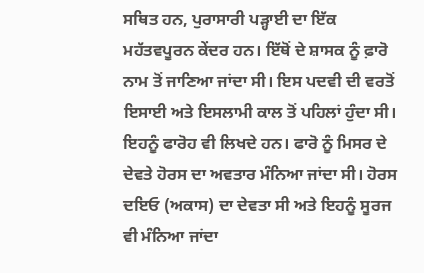ਸਥਿਤ ਹਨ, ਪੁਰਾਸਾਰੀ ਪੜ੍ਹਾਈ ਦਾ ਇੱਕ ਮਹੱਤਵਪੂਰਨ ਕੇਂਦਰ ਹਨ। ਇੱਥੋਂ ਦੇ ਸ਼ਾਸਕ ਨੂੰ ਫ਼ਾਰੋ ਨਾਮ ਤੋਂ ਜਾਣਿਆ ਜਾਂਦਾ ਸੀ। ਇਸ ਪਦਵੀ ਦੀ ਵਰਤੋਂ ਇਸਾਈ ਅਤੇ ਇਸਲਾਮੀ ਕਾਲ ਤੋਂ ਪਹਿਲਾਂ ਹੁੰਦਾ ਸੀ। ਇਹਨੂੰ ਫਾਰੋਹ ਵੀ ਲਿਖਦੇ ਹਨ। ਫਾਰੋ ਨੂੰ ਮਿਸਰ ਦੇ ਦੇਵਤੇ ਹੋਰਸ ਦਾ ਅਵਤਾਰ ਮੰਨਿਆ ਜਾਂਦਾ ਸੀ। ਹੋਰਸ ਦਇਓ (ਅਕਾਸ) ਦਾ ਦੇਵਤਾ ਸੀ ਅਤੇ ਇਹਨੂੰ ਸੂਰਜ ਵੀ ਮੰਨਿਆ ਜਾਂਦਾ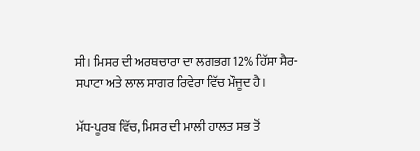ਸੀ। ਮਿਸਰ ਦੀ ਅਰਥਚਾਰਾ ਦਾ ਲਗਭਗ 12% ਹਿੱਸਾ ਸੈਰ-ਸਪਾਟਾ ਅਤੇ ਲਾਲ ਸਾਗਰ ਰਿਵੇਰਾ ਵਿੱਚ ਮੌਜੂਦ ਹੈ।

ਮੱਧ-ਪੂਰਬ ਵਿੱਚ, ਮਿਸਰ ਦੀ ਮਾਲੀ ਹਾਲਤ ਸਭ ਤੋਂ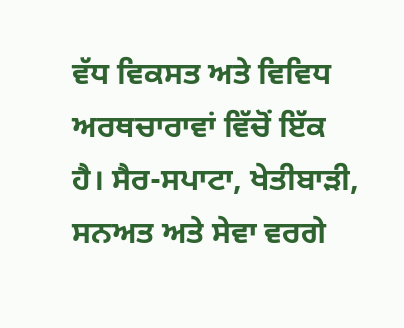ਵੱਧ ਵਿਕਸਤ ਅਤੇ ਵਿਵਿਧ ਅਰਥਚਾਰਾਵਾਂ ਵਿੱਚੋਂ ਇੱਕ ਹੈ। ਸੈਰ-ਸਪਾਟਾ, ਖੇਤੀਬਾੜੀ, ਸਨਅਤ ਅਤੇ ਸੇਵਾ ਵਰਗੇ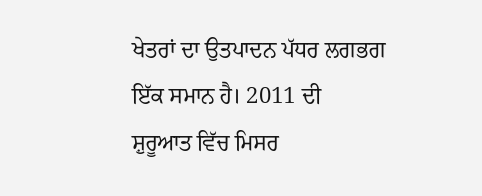ਖੇਤਰਾਂ ਦਾ ਉਤਪਾਦਨ ਪੱਧਰ ਲਗਭਗ ਇੱਕ ਸਮਾਨ ਹੈ। 2011 ਦੀ ਸ਼ੁਰੂਆਤ ਵਿੱਚ ਮਿਸਰ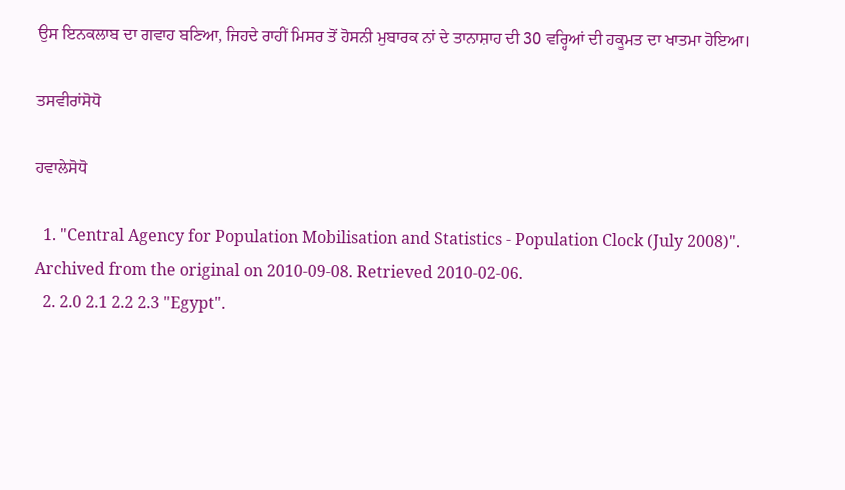ਉਸ ਇਨਕਲਾਬ ਦਾ ਗਵਾਹ ਬਣਿਆ, ਜਿਹਦੇ ਰਾਹੀਂ ਮਿਸਰ ਤੋਂ ਹੋਸਨੀ ਮੁਬਾਰਕ ਨਾਂ ਦੇ ਤਾਨਾਸ਼ਾਹ ਦੀ 30 ਵਰ੍ਹਿਆਂ ਦੀ ਹਕੂਮਤ ਦਾ ਖਾਤਮਾ ਹੋਇਆ।

ਤਸਵੀਰਾਂਸੋਧੋ

ਹਵਾਲੇਸੋਧੋ

  1. "Central Agency for Population Mobilisation and Statistics - Population Clock (July 2008)". Archived from the original on 2010-09-08. Retrieved 2010-02-06.
  2. 2.0 2.1 2.2 2.3 "Egypt".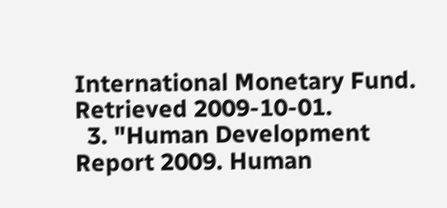International Monetary Fund. Retrieved 2009-10-01.
  3. "Human Development Report 2009. Human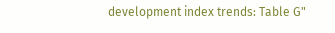development index trends: Table G"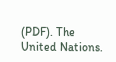(PDF). The United Nations.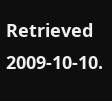Retrieved 2009-10-10.